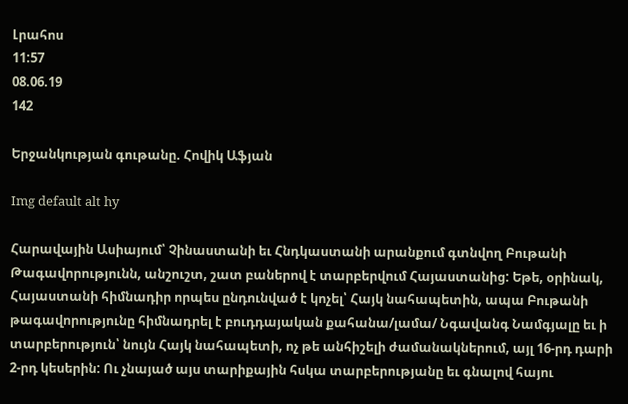Լրահոս
11:57
08.06.19
142

Երջանկության գութանը. Հովիկ Աֆյան

Img default alt hy

Հարավային Ասիայում՝ Չինաստանի եւ Հնդկաստանի արանքում գտնվող Բութանի Թագավորությունն, անշուշտ, շատ բաներով է տարբերվում Հայաստանից: Եթե, օրինակ, Հայաստանի հիմնադիր որպես ընդունված է կոչել՝ Հայկ նահապետին, ապա Բութանի թագավորությունը հիմնադրել է բուդդայական քահանա/լամա/ Նգավանգ Նամգյալը եւ ի տարբերություն՝ նույն Հայկ նահապետի, ոչ թե անհիշելի ժամանակներում, այլ 16-րդ դարի 2-րդ կեսերին: Ու չնայած այս տարիքային հսկա տարբերությանը եւ գնալով հայու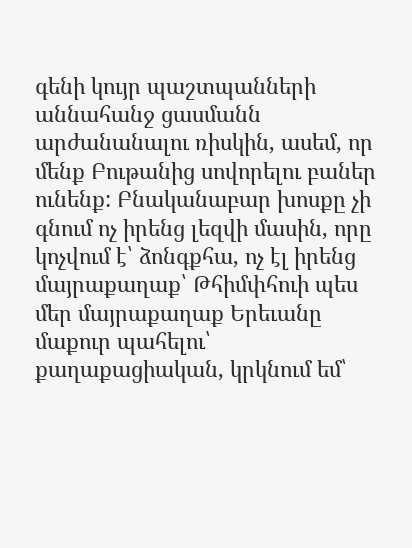գենի կույր պաշտպանների աննահանջ ցասմանն արժանանալու ռիսկին, ասեմ, որ մենք Բութանից սովորելու բաներ ունենք: Բնականաբար խոսքը չի գնում ոչ իրենց լեզվի մասին, որը կոչվում է՝ ձոնգքհա, ոչ էլ իրենց մայրաքաղաք՝ Թհիմփհուի պես մեր մայրաքաղաք Երեւանը մաքուր պահելու՝ քաղաքացիական, կրկնում եմ՝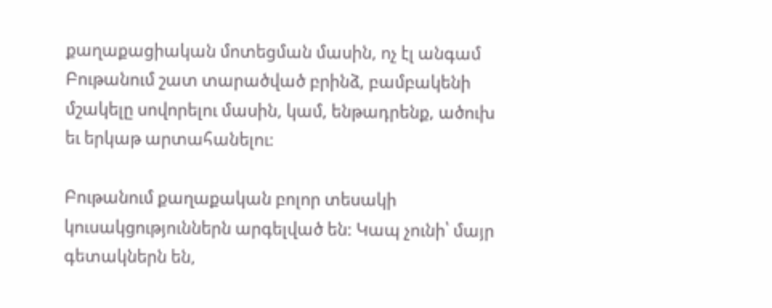քաղաքացիական մոտեցման մասին, ոչ էլ անգամ Բութանում շատ տարածված բրինձ, բամբակենի մշակելը սովորելու մասին, կամ, ենթադրենք, ածուխ եւ երկաթ արտահանելու:

Բութանում քաղաքական բոլոր տեսակի կուսակցություններն արգելված են: Կապ չունի՝ մայր գետակներն են,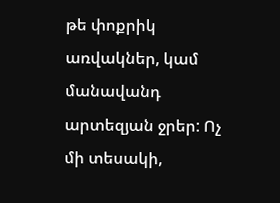թե փոքրիկ առվակներ, կամ մանավանդ արտեզյան ջրեր: Ոչ մի տեսակի,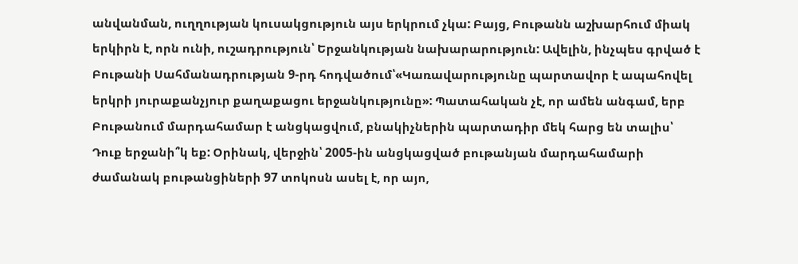անվանման, ուղղության կուսակցություն այս երկրում չկա: Բայց, Բութանն աշխարհում միակ երկիրն է, որն ունի, ուշադրություն՝ Երջանկության նախարարություն: Ավելին, ինչպես գրված է Բութանի Սահմանադրության 9-րդ հոդվածում՝«Կառավարությունը պարտավոր է ապահովել երկրի յուրաքանչյուր քաղաքացու երջանկությունը»: Պատահական չէ, որ ամեն անգամ, երբ Բութանում մարդահամար է անցկացվում, բնակիչներին պարտադիր մեկ հարց են տալիս՝ Դուք երջանի՞կ եք: Օրինակ, վերջին՝ 2005-ին անցկացված բութանյան մարդահամարի ժամանակ բութանցիների 97 տոկոսն ասել է, որ այո,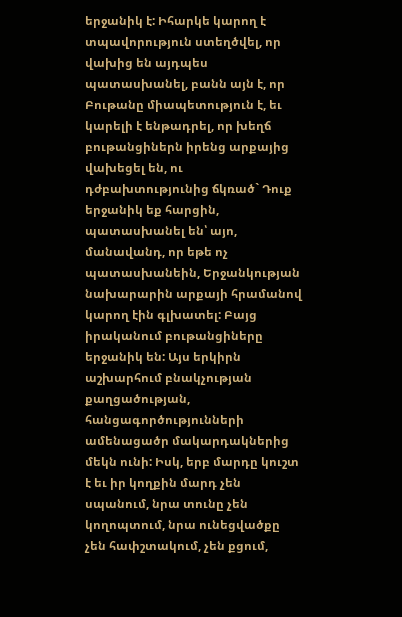երջանիկ է: Իհարկե կարող է տպավորություն ստեղծվել, որ վախից են այդպես պատասխանել, բանն այն է, որ Բութանը միապետություն է, եւ կարելի է ենթադրել, որ խեղճ բութանցիներն իրենց արքայից վախեցել են, ու դժբախտությունից ճկռած` Դուք երջանիկ եք հարցին, պատասխանել են՝ այո, մանավանդ, որ եթե ոչ պատասխանեին, Երջանկության նախարարին արքայի հրամանով կարող էին գլխատել: Բայց իրականում բութանցիները երջանիկ են: Այս երկիրն աշխարհում բնակչության քաղցածության, հանցագործությունների ամենացածր մակարդակներից մեկն ունի: Իսկ, երբ մարդը կուշտ է եւ իր կողքին մարդ չեն սպանում, նրա տունը չեն կողոպտում, նրա ունեցվածքը չեն հափշտակում, չեն քցում,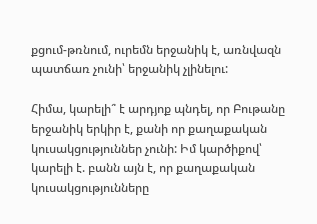քցում-թռնում, ուրեմն երջանիկ է, առնվազն պատճառ չունի՝ երջանիկ չլինելու:

Հիմա, կարելի՞ է արդյոք պնդել, որ Բութանը երջանիկ երկիր է, քանի որ քաղաքական կուսակցություններ չունի: Իմ կարծիքով՝ կարելի է. բանն այն է, որ քաղաքական կուսակցությունները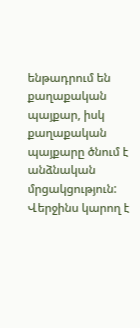ենթադրում են քաղաքական պայքար, իսկ քաղաքական պայքարը ծնում է անձնական մրցակցություն: Վերջինս կարող է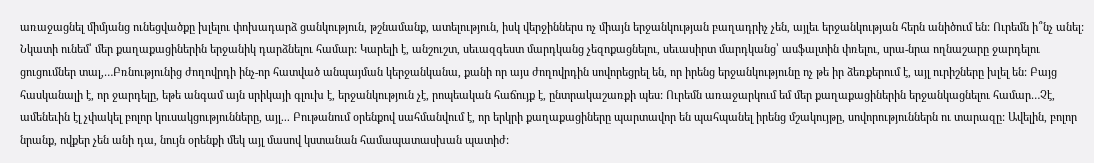առաջացնել միմյանց ունեցվածքը խլելու փոխադարձ ցանկություն, թշնամանք, ատելություն, իսկ վերջիններս ոչ միայն երջանկության բաղադրիչ չեն, այլեւ երջանկության հերն անիծում են: Ուրեմն ի՞նչ անել: Նկատի ունեմ՝ մեր քաղաքացիներին երջանիկ դարձնելու համար: Կարելի է, անշուշտ, սեւազգեստ մարդկանց չեզոքացնելու, սեւասիրտ մարդկանց՝ ասֆալտին փռելու, սրա-նրա ողնաշարը ջարդելու ցուցումներ տալ,…Բռնությունից ժողովրդի ինչ-որ հատված անպայման կերջանկանա, քանի որ այս ժողովրդին սովորեցրել են, որ իրենց երջանկությունը ոչ թե իր ձեռքերում է, այլ ուրիշները խլել են: Բայց հասկանալի է, որ ջարդելը, եթե անգամ այն սրիկայի գլուխ է, երջանկություն չէ, րոպեական հաճույք է, ընտրակաշառքի պես: Ուրեմն առաջարկում եմ մեր քաղաքացիներին երջանկացնելու համար…Չէ, ամենեւին էլ չփակել բոլոր կուսակցությունները, այլ... Բութանում օրենքով սահմանվում է, որ երկրի քաղաքացիները պարտավոր են պահպանել իրենց մշակույթը, սովորություններն ու տարազը: Ավելին, բոլոր նրանք, ովքեր չեն անի դա, նույն օրենքի մեկ այլ մասով կստանան համապատասխան պատիժ: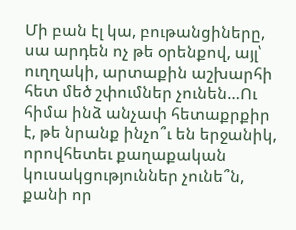Մի բան էլ կա, բութանցիները, սա արդեն ոչ թե օրենքով, այլ՝ ուղղակի, արտաքին աշխարհի հետ մեծ շփումներ չունեն…Ու հիմա ինձ անչափ հետաքրքիր է, թե նրանք ինչո՞ւ են երջանիկ, որովհետեւ քաղաքական կուսակցություններ չունե՞ն, քանի որ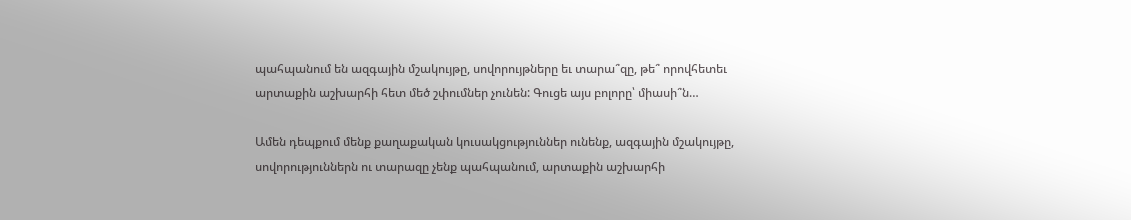պահպանում են ազգային մշակույթը, սովորույթները եւ տարա՞զը, թե՞ որովհետեւ արտաքին աշխարհի հետ մեծ շփումներ չունեն: Գուցե այս բոլորը՝ միասի՞ն…

Ամեն դեպքում մենք քաղաքական կուսակցություններ ունենք, ազգային մշակույթը, սովորություններն ու տարազը չենք պահպանում, արտաքին աշխարհի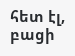հետ էլ, բացի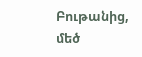Բութանից, մեծ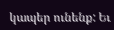կապեր ունենք: Եւ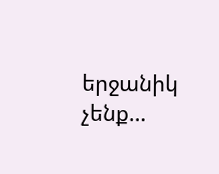երջանիկ չենք…